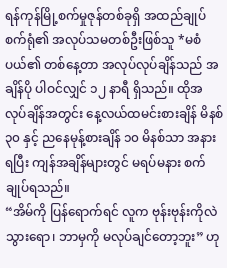ရန်ကုန်မြို့စက်မှုဇုန်တစ်ခုရှိ အထည်ချုပ်စက်ရုံ၏ အလုပ်သမတစ်ဦးဖြစ်သူ *မစံပယ်၏ တစ်နေ့တာ အလုပ်လုပ်ချိန်သည် အချိန်ပို ပါဝင်လျှင် ၁၂ နာရီ ရှိသည်။ ထိုအလုပ်ချိန်အတွင်း နေ့လယ်ထမင်းစားချိန် မိနစ် ၃၀ နှင့် ညနေမုန့်စားချိန် ၁၀ မိနစ်သာ အနားရပြီး ကျန်အချိန်များတွင် မရပ်မနား စက်ချုပ်ရသည်။
“အိမ်ကို ပြန်ရောက်ရင် လူက ဗုန်းဗုန်းကိုလဲသွားရော၊ ဘာမှကို မလုပ်ချင်တော့ဘူး” ဟု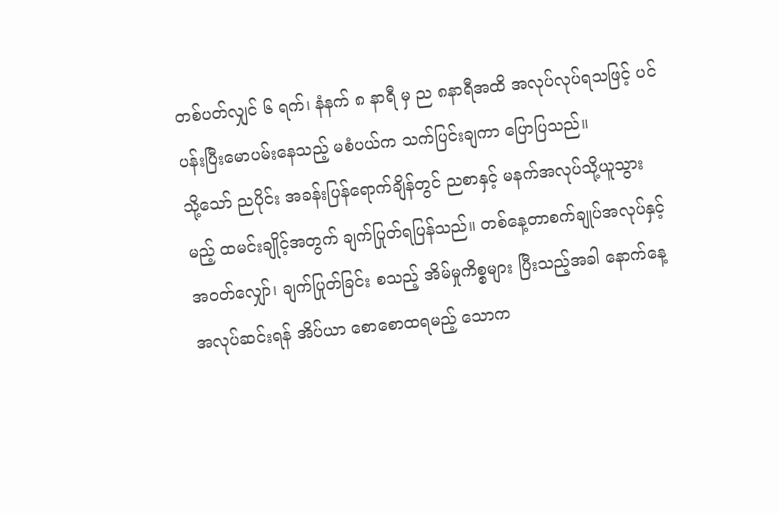တစ်ပတ်လျှင် ၆ ရက်၊ နံနက် ၈ နာရီ မှ ည ၈နာရီအထိ အလုပ်လုပ်ရသဖြင့် ပင်ပန်းပြီးမောပမ်းနေသည့် မစံပယ်က သက်ပြင်းချကာ ပြောပြသည်။
သို့သော် ညပိုင်း အခန်းပြန်ရောက်ချိန်တွင် ညစာနှင့် မနက်အလုပ်သို့ယူသွားမည့် ထမင်းချိုင့်အတွက် ချက်ပြုတ်ရပြန်သည်။ တစ်နေ့တာစက်ချုပ်အလုပ်နှင့် အဝတ်လျှော်၊ ချက်ပြုတ်ခြင်း စသည့် အိမ်မှုကိစ္စများ ပြီးသည့်အခါ နောက်နေ့ အလုပ်ဆင်းရန် အိပ်ယာ စောစောထရမည့် သောက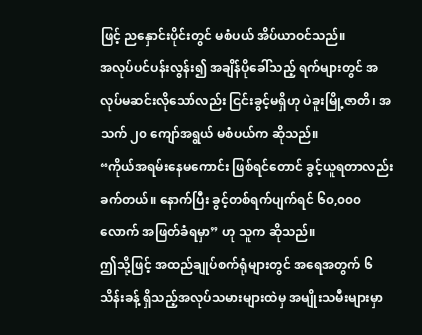ဖြင့် ညနှောင်းပိုင်းတွင် မစံပယ် အိပ်ယာဝင်သည်။
အလုပ်ပင်ပန်းလွန်း၍ အချိန်ပိုခေါ်သည့် ရက်များတွင် အလုပ်မဆင်းလိုသော်လည်း ငြင်းခွင့်မရှိဟု ပဲခူးမြို့ဇာတိ၊ အသက် ၂၀ ကျော်အရွယ် မစံပယ်က ဆိုသည်။
“ကိုယ်အရမ်းနေမကောင်း ဖြစ်ရင်တောင် ခွင့်ယူရတာလည်းခက်တယ်။ နောက်ပြီး ခွင့်တစ်ရက်ပျက်ရင် ၆၀,၀၀၀ လောက် အဖြတ်ခံရမှာ” ဟု သူက ဆိုသည်။
ဤသို့ဖြင့် အထည်ချုပ်စက်ရုံများတွင် အရေအတွက် ၆ သိန်းခန့် ရှိသည့်အလုပ်သမားများထဲမှ အမျိုးသမီးများမှာ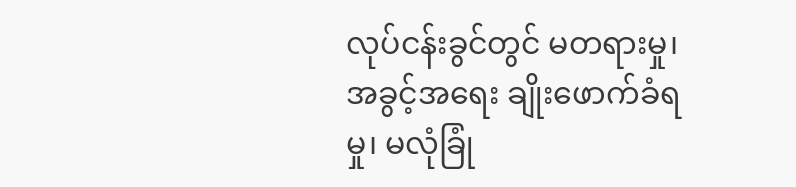လုပ်ငန်းခွင်တွင် မတရားမှု၊ အခွင့်အရေး ချိုးဖောက်ခံရမှု၊ မလုံခြုံ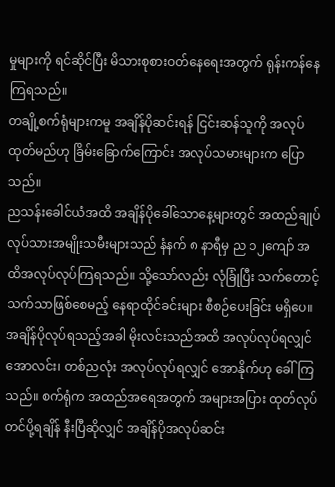မှုများကို ရင်ဆိုင်ပြီး မိသားစုစားဝတ်နေရေးအတွက် ရုန်းကန်နေကြရသည်။
တချို့စက်ရုံများကမူ အချိန်ပိုဆင်းရန် ငြင်းဆန်သူကို အလုပ်ထုတ်မည်ဟု ခြိမ်းခြောက်ကြောင်း အလုပ်သမားများက ပြောသည်။
ညသန်းခေါင်ယံအထိ အချိန်ပိုခေါ်သောနေ့များတွင် အထည်ချုပ် လုပ်သားအမျိုးသမီးများသည် နံနက် ၈ နာရီမှ ည ၁၂ကျော် အထိအလုပ်လုပ်ကြရသည်။ သို့သော်လည်း လုံခြုံပြီး သက်တောင့်သက်သာဖြစ်စေမည့် နေရာထိုင်ခင်းများ စီစဉ်ပေးခြင်း မရှိပေ။
အချိန်ပိုလုပ်ရသည့်အခါ မိုးလင်းသည်အထိ အလုပ်လုပ်ရလျှင် အောလင်း၊ တစ်ညလုံး အလုပ်လုပ်ရလျှင် အောနိုက်ဟု ခေါ်ကြသည်။ စက်ရုံက အထည်အရေအတွက် အများအပြား ထုတ်လုပ်တင်ပို့ရချိန် နီးပြီဆိုလျှင် အချိန်ပိုအလုပ်ဆင်း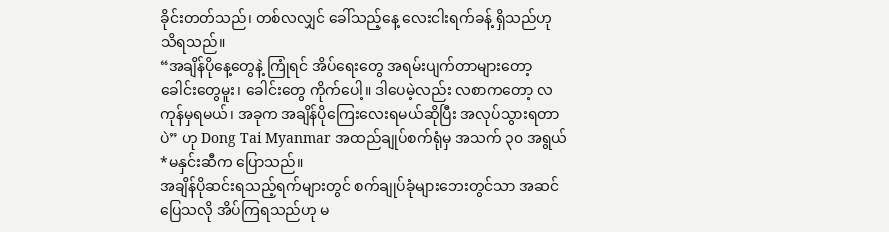ခိုင်းတတ်သည်၊ တစ်လလျှင် ခေါ်သည့်နေ့ လေးငါးရက်ခန့် ရှိသည်ဟု သိရသည်။
“အချိန်ပိုနေ့တွေနဲ့ ကြုံရင် အိပ်ရေးတွေ အရမ်းပျက်တာများတော့ ခေါင်းတွေမူး၊ ခေါင်းတွေ ကိုက်ပေါ့။ ဒါပေမဲ့လည်း လစာကတော့ လကုန်မှရမယ်၊ အခုက အချိန်ပိုကြေးလေးရမယ်ဆိုပြီး အလုပ်သွားရတာပဲ” ဟု Dong Tai Myanmar အထည်ချုပ်စက်ရုံမှ အသက် ၃၀ အရွယ် *မနှင်းဆီက ပြောသည်။
အချိန်ပိုဆင်းရသည့်ရက်များတွင် စက်ချုပ်ခုံများဘေးတွင်သာ အဆင်ပြေသလို အိပ်ကြရသည်ဟု မ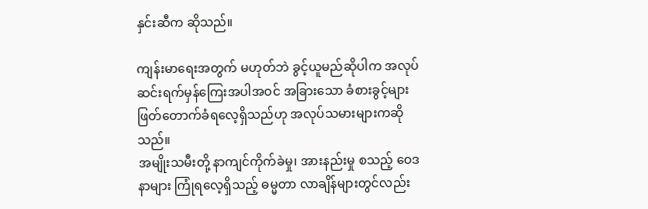နှင်းဆီက ဆိုသည်။

ကျန်းမာရေးအတွက် မဟုတ်ဘဲ ခွင့်ယူမည်ဆိုပါက အလုပ်ဆင်းရက်မှန်ကြေးအပါအဝင် အခြားသော ခံစားခွင့်များ ဖြတ်တောက်ခံရလေ့ရှိသည်ဟု အလုပ်သမားများကဆိုသည်။
အမျိုးသမီးတို့ နာကျင်ကိုက်ခဲမှု၊ အားနည်းမှု စသည့် ဝေဒနာများ ကြုံရလေ့ရှိသည့် ဓမ္မတာ လာချိန်များတွင်လည်း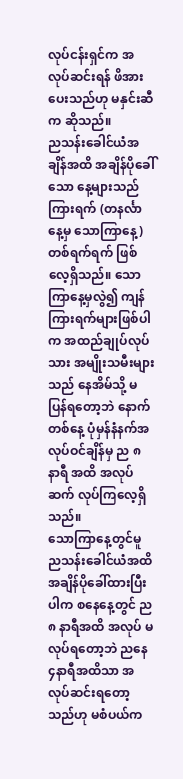လုပ်ငန်းရှင်က အလုပ်ဆင်းရန် ဖိအားပေးသည်ဟု မနှင်းဆီက ဆိုသည်။
ညသန်းခေါင်ယံအချိန်အထိ အချိန်ပိုခေါ်သော နေ့များသည် ကြားရက် (တနင်္လာနေ့မှ သောကြာနေ့) တစ်ရက်ရက် ဖြစ်လေ့ရှိသည်။ သောကြာနေ့မှလွဲ၍ ကျန်ကြားရက်များဖြစ်ပါက အထည်ချုပ်လုပ်သား အမျိုးသမီးများသည် နေအိမ်သို့ မပြန်ရတော့ဘဲ နောက်တစ်နေ့ ပုံမှန်နံနက်အလုပ်ဝင်ချိန်မှ ည ၈ နာရီ အထိ အလုပ်ဆက် လုပ်ကြလေ့ရှိသည်။
သောကြာနေ့တွင်မူ ညသန်းခေါင်ယံအထိ အချိန်ပိုခေါ်ထားပြီးပါက စနေနေ့တွင် ည ၈ နာရီအထိ အလုပ် မလုပ်ရတော့ဘဲ ညနေ ၄နာရီအထိသာ အလုပ်ဆင်းရတော့သည်ဟု မစံပယ်က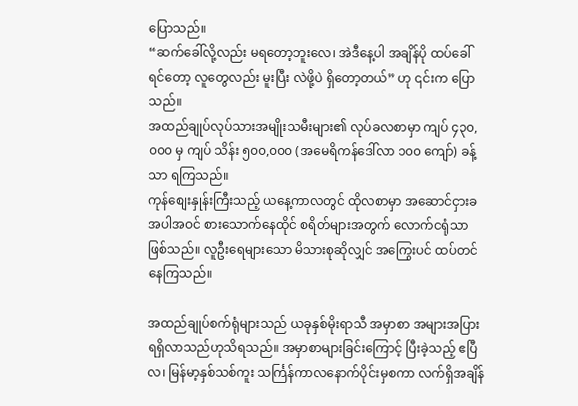ပြောသည်။
“ဆက်ခေါ်လို့လည်း မရတော့ဘူးလေ၊ အဲဒီနေ့ပါ အချိန်ပို ထပ်ခေါ်ရင်တော့ လူတွေလည်း မူးပြီး လဲဖို့ပဲ ရှိတော့တယ်” ဟု ၎င်းက ပြောသည်။
အထည်ချုပ်လုပ်သားအမျိုးသမီးများ၏ လုပ်ခလစာမှာ ကျပ် ၄၃၀,၀၀၀ မှ ကျပ် သိန်း ၅၀၀,၀၀၀ (အမေရိကန်ဒေါ်လာ ၁၀၀ ကျော်) ခန့်သာ ရကြသည်။
ကုန်စျေးနှုန်းကြီးသည့် ယနေ့ကာလတွင် ထိုလစာမှာ အဆောင်ငှားခ အပါအဝင် စားသောက်နေထိုင် စရိတ်များအတွက် လောက်ငရုံသာဖြစ်သည်။ လူဦးရေများသော မိသားစုဆိုလျှင် အကြွေးပင် ထပ်တင်နေကြသည်။

အထည်ချုပ်စက်ရုံများသည် ယခုနှစ်မိုးရာသီ အမှာစာ အများအပြားရရှိလာသည်ဟုသိရသည်။ အမှာစာများခြင်းကြောင့် ပြီးခဲ့သည့် ဧပြီလ၊ မြန်မာ့နှစ်သစ်ကူး သင်္ကြန်ကာလနောက်ပိုင်းမှစကာ လက်ရှိအချိန်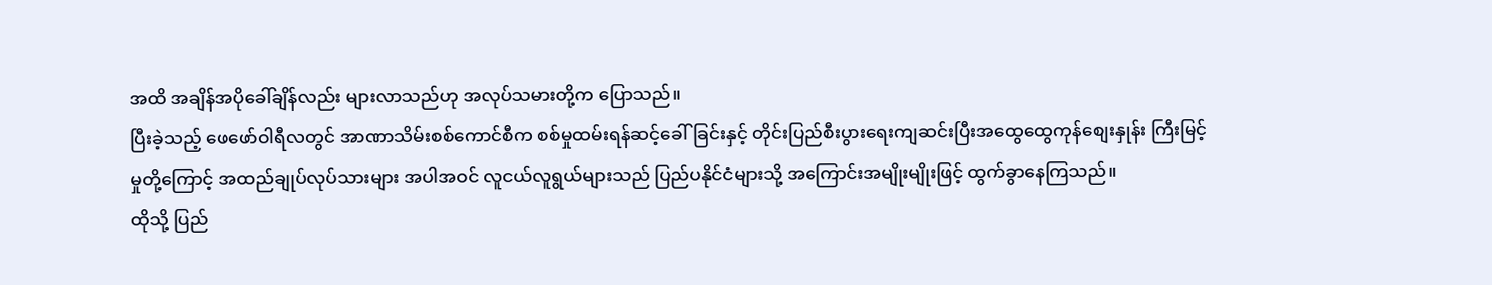အထိ အချိန်အပိုခေါ်ချိန်လည်း များလာသည်ဟု အလုပ်သမားတို့က ပြောသည်။
ပြီးခဲ့သည့် ဖေဖော်ဝါရီလတွင် အာဏာသိမ်းစစ်ကောင်စီက စစ်မှုထမ်းရန်ဆင့်ခေါ်ခြင်းနှင့် တိုင်းပြည်စီးပွားရေးကျဆင်းပြီးအထွေထွေကုန်စျေးနှုန်း ကြီးမြင့်မှုတို့ကြောင့် အထည်ချုပ်လုပ်သားများ အပါအဝင် လူငယ်လူရွယ်များသည် ပြည်ပနိုင်ငံများသို့ အကြောင်းအမျိုးမျိုးဖြင့် ထွက်ခွာနေကြသည်။
ထိုသို့ ပြည်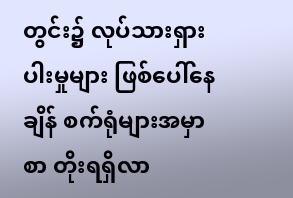တွင်း၌ လုပ်သားရှားပါးမှုများ ဖြစ်ပေါ်နေချိန် စက်ရုံများအမှာစာ တိုးရရှိလာ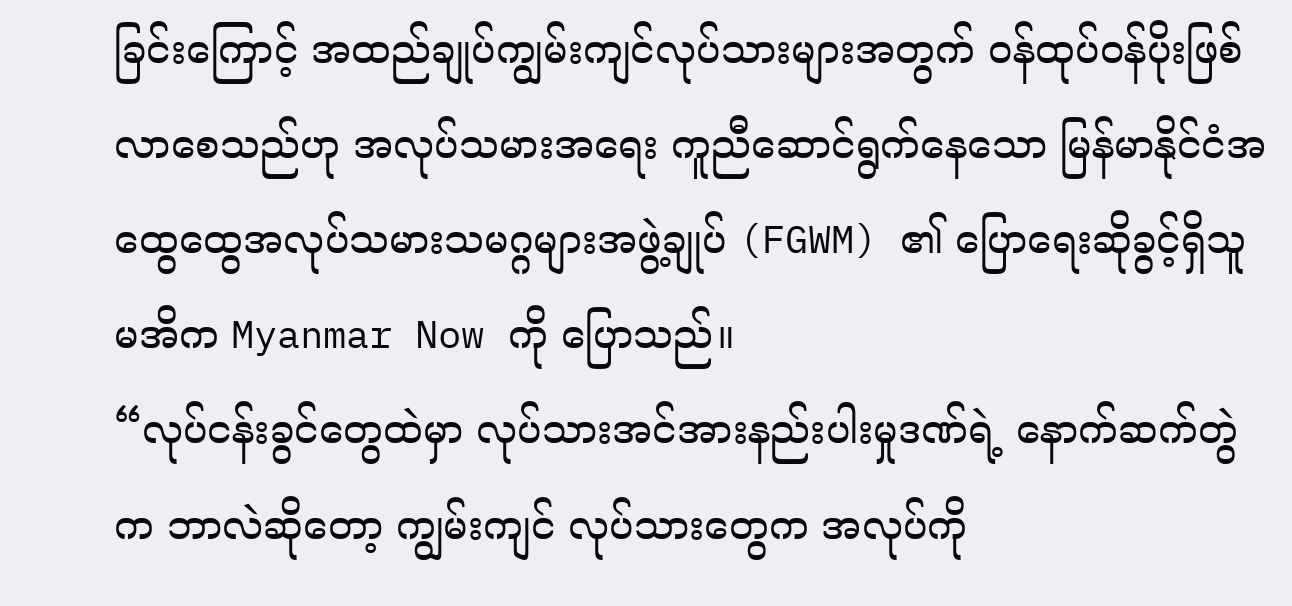ခြင်းကြောင့် အထည်ချုပ်ကျွမ်းကျင်လုပ်သားများအတွက် ဝန်ထုပ်ဝန်ပိုးဖြစ်လာစေသည်ဟု အလုပ်သမားအရေး ကူညီဆောင်ရွက်နေသော မြန်မာနိုင်ငံအထွေထွေအလုပ်သမားသမဂ္ဂများအဖွဲ့ချုပ် (FGWM) ၏ ပြောရေးဆိုခွင့်ရှိသူ မအိက Myanmar Now ကို ပြောသည်။
“လုပ်ငန်းခွင်တွေထဲမှာ လုပ်သားအင်အားနည်းပါးမှုဒဏ်ရဲ့ နောက်ဆက်တွဲက ဘာလဲဆိုတော့ ကျွမ်းကျင် လုပ်သားတွေက အလုပ်ကို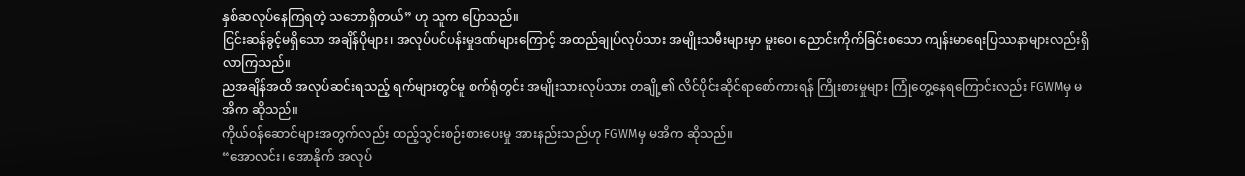နှစ်ဆလုပ်နေကြရတဲ့ သဘောရှိတယ်” ဟု သူက ပြောသည်။
ငြင်းဆန်ခွင့်မရှိသော အချိန်ပိုများ၊ အလုပ်ပင်ပန်းမှုဒဏ်များကြောင့် အထည်ချုပ်လုပ်သား အမျိုးသမီးများမှာ မူးဝေ၊ ညောင်းကိုက်ခြင်းစသော ကျန်းမာရေးပြဿနာများလည်းရှိလာကြသည်။
ညအချိန်အထိ အလုပ်ဆင်းရသည့် ရက်များတွင်မူ စက်ရုံတွင်း အမျိုးသားလုပ်သား တချို့၏ လိင်ပိုင်းဆိုင်ရာစော်ကားရန် ကြိုးစားမှုများ ကြုံတွေ့နေရကြောင်းလည်း FGWMမှ မအိက ဆိုသည်။
ကိုယ်ဝန်ဆောင်များအတွက်လည်း ထည့်သွင်းစဉ်းစားပေးမှု အားနည်းသည်ဟု FGWMမှ မအိက ဆိုသည်။
“အောလင်း၊ အောနိုက် အလုပ်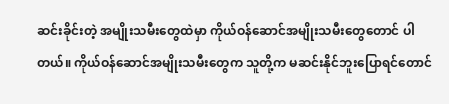ဆင်းခိုင်းတဲ့ အမျိုးသမီးတွေထဲမှာ ကိုယ်ဝန်ဆောင်အမျိုးသမီးတွေတောင် ပါတယ်။ ကိုယ်ဝန်ဆောင်အမျိုးသမီးတွေက သူတို့က မဆင်းနိုင်ဘူးပြောရင်တောင်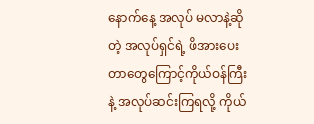နောက်နေ့ အလုပ် မလာနဲ့ဆိုတဲ့ အလုပ်ရှင်ရဲ့ ဖိအားပေးတာတွေကြောင့်ကိုယ်ဝန်ကြီးနဲ့ အလုပ်ဆင်းကြရလို့ ကိုယ်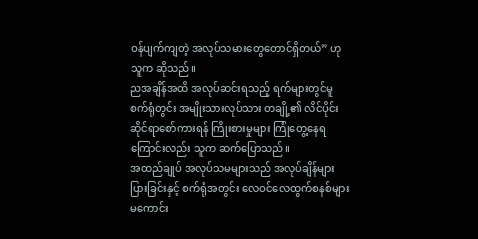ဝန်ပျက်ကျတဲ့ အလုပ်သမားတွေတောင်ရှိတယ်” ဟု သူက ဆိုသည်။
ညအချိန်အထိ အလုပ်ဆင်းရသည့် ရက်များတွင်မူ စက်ရုံတွင်း အမျိုးသားလုပ်သား တချို့၏ လိင်ပိုင်းဆိုင်ရာစော်ကားရန် ကြိုးစားမှုများ ကြုံတွေ့နေရကြောင်းလည်း သူက ဆက်ပြောသည်။
အထည်ချုပ် အလုပ်သမများသည် အလုပ်ချိန်များပြားခြင်းနှင့် စက်ရုံအတွင်း လေဝင်လေထွက်စနစ်များ မကောင်း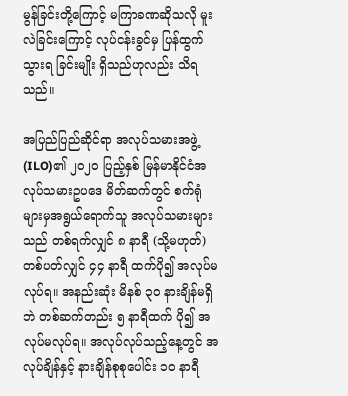မွန်ခြင်းတို့ကြောင့် မကြာခဏဆိုသလို မူးလဲခြင်းကြောင့် လုပ်ငန်းခွင်မှ ပြန်ထွက်သွားရ ခြင်းမျိုး ရှိသည်ဟုလည်း သိရသည်။

အပြည်ပြည်ဆိုင်ရာ အလုပ်သမားအဖွဲ့ (ILO)၏ ၂၀၂၀ ပြည့်နှစ် မြန်မာနိုင်ငံအလုပ်သမားဥပဒေ မိတ်ဆက်တွင် စက်ရုံများမှအရွယ်ရောက်သူ အလုပ်သမားများသည် တစ်ရက်လျှင် ၈ နာရီ (သို့မဟုတ်) တစ်ပတ်လျှင် ၄၄ နာရီ ထက်ပို၍ အလုပ်မလုပ်ရ။ အနည်းဆုံး မိနစ် ၃၀ နားချိန်မရှိဘဲ တစ်ဆက်တည်း ၅ နာရီထက် ပို၍ အလုပ်မလုပ်ရ။ အလုပ်လုပ်သည့်နေ့တွင် အလုပ်ချိန်နှင့် နားချိန်စုစုပေါင်း ၁၀ နာရီ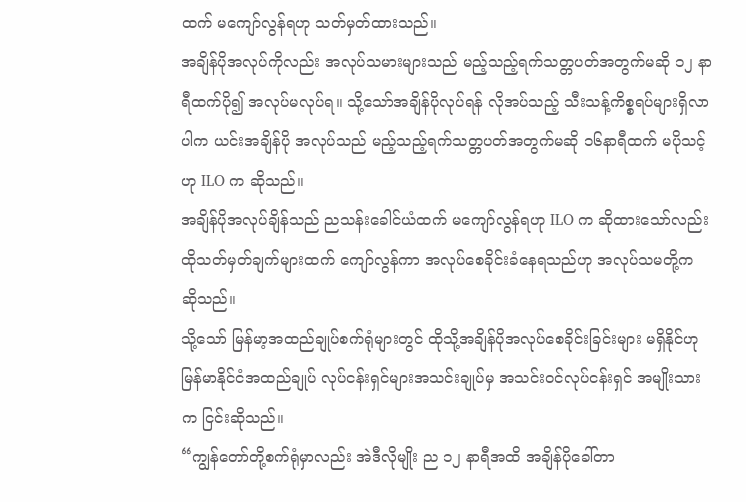ထက် မကျော်လွန်ရဟု သတ်မှတ်ထားသည်။
အချိန်ပိုအလုပ်ကိုလည်း အလုပ်သမားများသည် မည့်သည့်ရက်သတ္တပတ်အတွက်မဆို ၁၂ နာရီထက်ပို၍ အလုပ်မလုပ်ရ။ သို့သော်အချိန်ပိုလုပ်ရန် လိုအပ်သည့် သီးသန့်ကိစ္စရပ်များရှိလာပါက ယင်းအချိန်ပို အလုပ်သည် မည့်သည့်ရက်သတ္တပတ်အတွက်မဆို ၁၆နာရီထက် မပိုသင့်ဟု ILO က ဆိုသည်။
အချိန်ပိုအလုပ်ချိန်သည် ညသန်းခေါင်ယံထက် မကျော်လွန်ရဟု ILO က ဆိုထားသော်လည်း ထိုသတ်မှတ်ချက်များထက် ကျော်လွန်ကာ အလုပ်စေခိုင်းခံနေရသည်ဟု အလုပ်သမတို့က ဆိုသည်။
သို့သော် မြန်မာ့အထည်ချုပ်စက်ရုံများတွင် ထိုသို့အချိန်ပိုအလုပ်စေခိုင်းခြင်းများ မရှိနိုင်ဟု မြန်မာနိုင်ငံအထည်ချုပ် လုပ်ငန်းရှင်များအသင်းချုပ်မှ အသင်းဝင်လုပ်ငန်းရှင် အမျိုးသားက ငြင်းဆိုသည်။
“ကျွန်တော်တို့စက်ရုံမှာလည်း အဲဒီလိုမျိုး ည ၁၂ နာရီအထိ အချိန်ပိုခေါ်တာ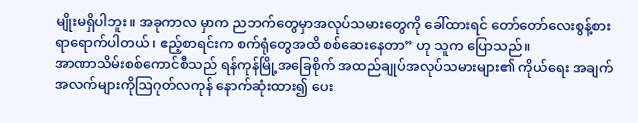မျိုးမရှိပါဘူး။ အခုကာလ မှာက ညဘက်တွေမှာအလုပ်သမားတွေကို ခေါ်ထားရင် တော်တော်လေးစွန့်စားရာရောက်ပါတယ်၊ ဧည့်စာရင်းက စက်ရုံတွေအထိ စစ်ဆေးနေတာ” ဟု သူက ပြောသည်။
အာဏာသိမ်းစစ်ကောင်စီသည် ရန်ကုန်မြို့အခြေစိုက် အထည်ချုပ်အလုပ်သမားများ၏ ကိုယ်ရေး အချက်အလက်များကိုဩဂုတ်လကုန် နောက်ဆုံးထား၍ ပေး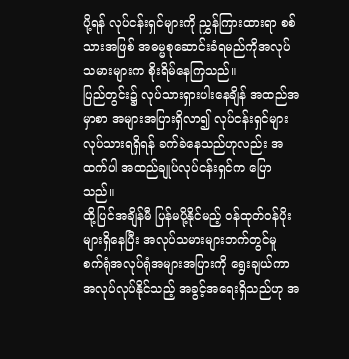ပို့ရန် လုပ်ငန်းရှင်များကို ညွှန်ကြားထားရာ စစ်သားအဖြစ် အဓမ္မစုဆောင်းခံရမည်ကိုအလုပ်သမားများက စိုးရိမ်နေကြသည်။
ပြည်တွင်း၌ လုပ်သားရှားပါးနေချိန် အထည်အမှာစာ အများအပြားရှိလာ၍ လုပ်ငန်းရှင်များ လုပ်သားရရှိရန် ခက်ခဲနေသည်ဟုလည်း အထက်ပါ အထည်ချုပ်လုပ်ငန်းရှင်က ပြောသည်။
ထို့ပြင်အချိန်မီ ပြန်မပို့နိုင်မည့် ဝန်ထုတ်ဝန်ပိုးများရှိနေပြီး အလုပ်သမားများဘက်တွင်မူ စက်ရုံအလုပ်ရုံအများအပြားကို ရွေးချယ်ကာ အလုပ်လုပ်နိုင်သည့် အခွင့်အရေးရှိသည်ဟု အ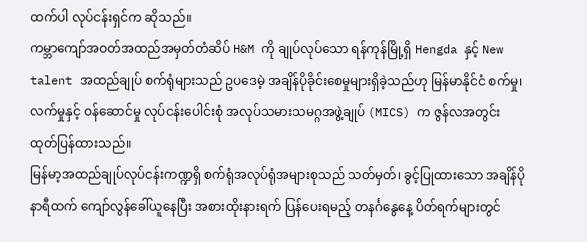ထက်ပါ လုပ်ငန်းရှင်က ဆိုသည်။
ကမ္ဘာကျော်အဝတ်အထည်အမှတ်တံဆိပ် H&M ကို ချုပ်လုပ်သော ရန်ကုန်မြို့ရှိ Hengda နှင့် New talent အထည်ချုပ် စက်ရုံများသည် ဥပဒေမဲ့ အချိန်ပိုခိုင်းစေမှုများရှိခဲ့သည်ဟု မြန်မာနိုင်ငံ စက်မှု၊လက်မှုနှင့် ဝန်ဆောင်မှု လုပ်ငန်းပေါင်းစုံ အလုပ်သမားသမဂ္ဂအဖွဲ့ချုပ် (MICS) က ဇွန်လအတွင်း ထုတ်ပြန်ထားသည်။
မြန်မာ့အထည်ချုပ်လုပ်ငန်းကဏ္ဍရှိ စက်ရုံအလုပ်ရုံအများစုသည် သတ်မှတ်၊ ခွင့်ပြုထားသော အချိန်ပိုနာရီထက် ကျော်လွန်ခေါ်ယူနေပြီး အစားထိုးနားရက် ပြန်ပေးရမည့် တနင်္ဂနွေနေ့ ပိတ်ရက်များတွင်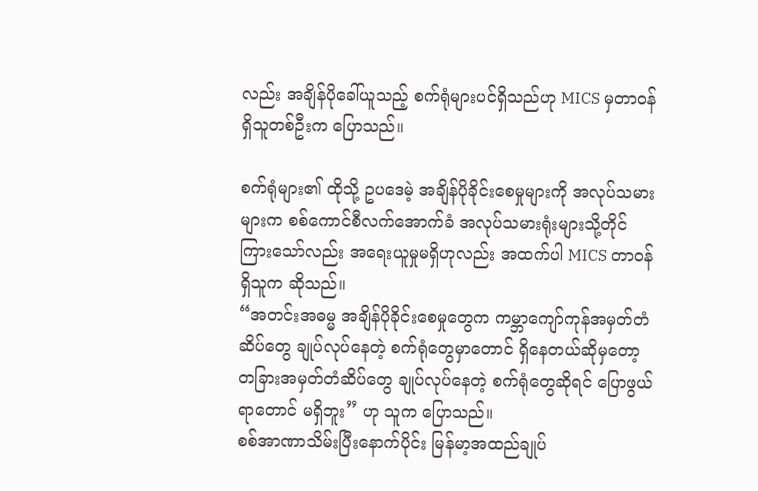လည်း အချိန်ပိုခေါ်ယူသည့် စက်ရုံများပင်ရှိသည်ဟု MICS မှတာဝန်ရှိသူတစ်ဦးက ပြောသည်။

စက်ရုံများ၏ ထိုသို့ ဥပဒေမဲ့ အချိန်ပိုခိုင်းစေမှုများကို အလုပ်သမားများက စစ်ကောင်စီလက်အောက်ခံ အလုပ်သမားရုံးများသို့တိုင်ကြားသော်လည်း အရေးယူမှုမရှိဟုလည်း အထက်ပါ MICS တာဝန်ရှိသူက ဆိုသည်။
“အတင်းအဓမ္မ အချိန်ပိုခိုင်းစေမှုတွေက ကမ္ဘာကျော်ကုန်အမှတ်တံဆိပ်တွေ ချုပ်လုပ်နေတဲ့ စက်ရုံတွေမှာတောင် ရှိနေတယ်ဆိုမှတော့ တခြားအမှတ်တံဆိပ်တွေ ချုပ်လုပ်နေတဲ့ စက်ရုံတွေဆိုရင် ပြောဖွယ်ရာတောင် မရှိဘူး” ဟု သူက ပြောသည်။
စစ်အာဏာသိမ်းပြီးနောက်ပိုင်း မြန်မာ့အထည်ချုပ်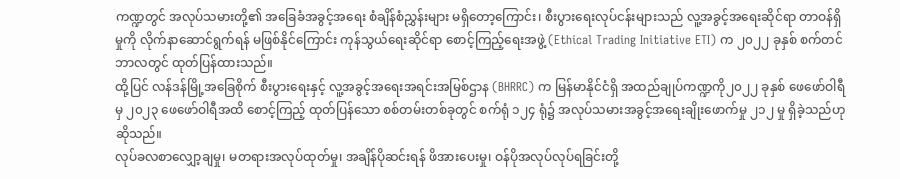ကဏ္ဍတွင် အလုပ်သမားတို့၏ အခြေခံအခွင့်အရေး စံချိန်စံညွှန်းများ မရှိတော့ကြောင်း၊ စီးပွားရေးလုပ်ငန်းများသည် လူ့အခွင့်အရေးဆိုင်ရာ တာဝန်ရှိမှုကို လိုက်နာဆောင်ရွက်ရန် မဖြစ်နိုင်ကြောင်း ကုန်သွယ်ရေးဆိုင်ရာ စောင့်ကြည့်ရေးအဖွဲ့ (Ethical Trading Initiative ETI) က ၂၀၂၂ ခုနှစ် စက်တင်ဘာလတွင် ထုတ်ပြန်ထားသည်။
ထို့ပြင် လန်ဒန်မြို့အခြေစိုက် စီးပွားရေးနှင့် လူ့အခွင့်အရေးအရင်းအမြစ်ဌာန (BHRRC) က မြန်မာနိုင်ငံရှိ အထည်ချုပ်ကဏ္ဍကို၂၀၂၂ ခုနှစ် ဖေဖော်ဝါရီမှ ၂၀၂၃ ဖေဖော်ဝါရီအထိ စောင့်ကြည့် ထုတ်ပြန်သော စစ်တမ်းတစ်ခုတွင် စက်ရုံ ၁၂၄ ရုံ၌ အလုပ်သမားအခွင့်အရေးချိုးဖောက်မှု ၂၁၂ မှု ရှိခဲ့သည်ဟု ဆိုသည်။
လုပ်ခလစာလျှော့ချမှု၊ မတရားအလုပ်ထုတ်မှု၊ အချိန်ပိုဆင်းရန် ဖိအားပေးမှု၊ ဝန်ပိုအလုပ်လုပ်ရခြင်းတို့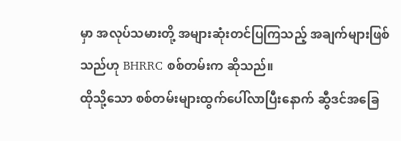မှာ အလုပ်သမားတို့ အများဆုံးတင်ပြကြသည့် အချက်များဖြစ်သည်ဟု BHRRC စစ်တမ်းက ဆိုသည်။
ထိုသို့သော စစ်တမ်းများထွက်ပေါ်လာပြီးနောက် ဆွီဒင်အခြေ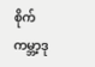စိုက် ကမ္ဘာ့ဒု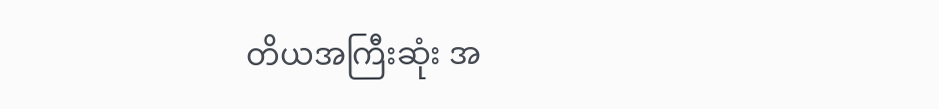တိယအကြီးဆုံး အ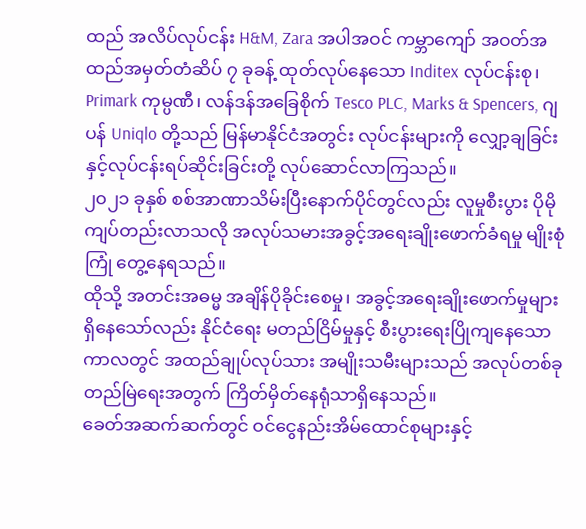ထည် အလိပ်လုပ်ငန်း H&M, Zara အပါအဝင် ကမ္ဘာကျော် အဝတ်အထည်အမှတ်တံဆိပ် ၇ ခုခန့် ထုတ်လုပ်နေသော Inditex လုပ်ငန်းစု၊ Primark ကုမ္ပဏီ၊ လန်ဒန်အခြေစိုက် Tesco PLC, Marks & Spencers, ဂျပန် Uniqlo တို့သည် မြန်မာနိုင်ငံအတွင်း လုပ်ငန်းများကို လျှော့ချခြင်းနှင့်လုပ်ငန်းရပ်ဆိုင်းခြင်းတို့ လုပ်ဆောင်လာကြသည်။
၂၀၂၁ ခုနှစ် စစ်အာဏာသိမ်းပြီးနောက်ပိုင်တွင်လည်း လူမှုစီးပွား ပိုမိုကျပ်တည်းလာသလို အလုပ်သမားအခွင့်အရေးချိုးဖောက်ခံရမှု မျိုးစုံကြုံ တွေ့နေရသည်။
ထိုသို့ အတင်းအဓမ္မ အချိန်ပိုခိုင်းစေမှု၊ အခွင့်အရေးချိုးဖောက်မှုများ ရှိနေသော်လည်း နိုင်ငံရေး မတည်ငြိမ်မှုနှင့် စီးပွားရေးပြိုကျနေသော ကာလတွင် အထည်ချုပ်လုပ်သား အမျိုးသမီးများသည် အလုပ်တစ်ခုတည်မြဲရေးအတွက် ကြိတ်မှိတ်နေရုံသာရှိနေသည်။
ခေတ်အဆက်ဆက်တွင် ဝင်ငွေနည်းအိမ်ထောင်စုများနှင့်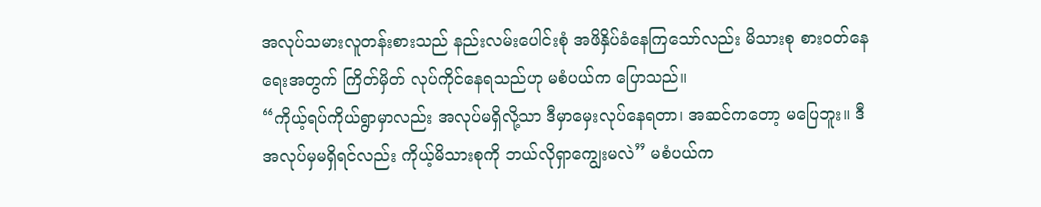အလုပ်သမားလူတန်းစားသည် နည်းလမ်းပေါင်းစုံ အဖိနှိပ်ခံနေကြသော်လည်း မိသားစု စားဝတ်နေရေးအတွက် ကြိတ်မှိတ် လုပ်ကိုင်နေရသည်ဟု မစံပယ်က ပြောသည်။
“ကိုယ့်ရပ်ကိုယ်ရွာမှာလည်း အလုပ်မရှိလို့သာ ဒီမှာမှေးလုပ်နေရတာ၊ အဆင်ကတော့ မပြေဘူး။ ဒီအလုပ်မှမရှိရင်လည်း ကိုယ့်မိသားစုကို ဘယ်လိုရှာကျွေးမလဲ” မစံပယ်က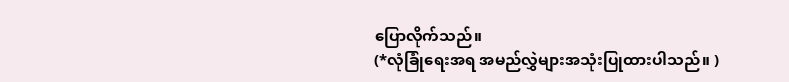ပြောလိုက်သည်။
(*လုံခြုံရေးအရ အမည်လွှဲများအသုံးပြုထားပါသည်။ )